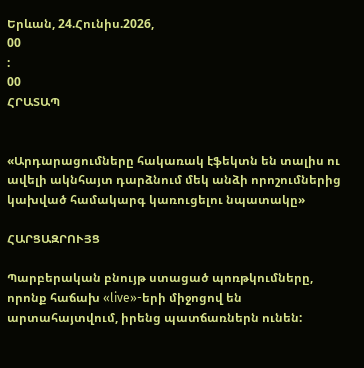Երևան, 24.Հունիս.2026,
00
:
00
ՀՐԱՏԱՊ


«Արդարացումները հակառակ էֆեկտն են տալիս ու ավելի ակնհայտ դարձնում մեկ անձի որոշումներից կախված համակարգ կառուցելու նպատակը»

ՀԱՐՑԱԶՐՈՒՅՑ

Պարբերական բնույթ ստացած պոռթկումները, որոնք հաճախ «live»-երի միջոցով են արտահայտվում, իրենց պատճառներն ունեն: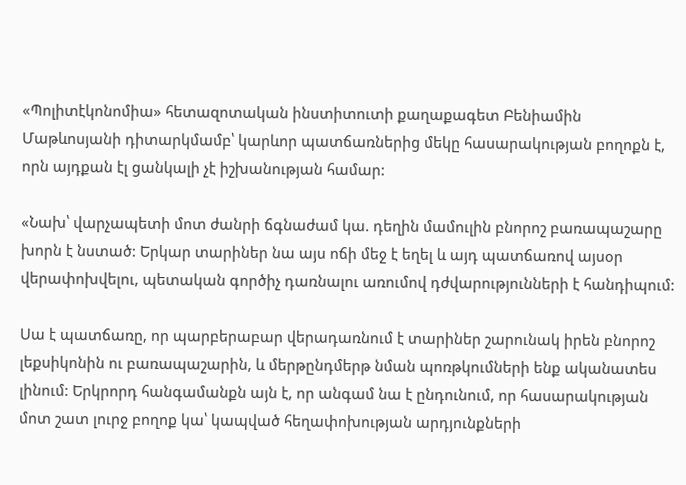«Պոլիտէկոնոմիա» հետազոտական ինստիտուտի քաղաքագետ Բենիամին Մաթևոսյանի դիտարկմամբ՝ կարևոր պատճառներից մեկը հասարակության բողոքն է, որն այդքան էլ ցանկալի չէ իշխանության համար:

«Նախ՝ վարչապետի մոտ ժանրի ճգնաժամ կա. դեղին մամուլին բնորոշ բառապաշարը խորն է նստած: Երկար տարիներ նա այս ոճի մեջ է եղել և այդ պատճառով այսօր վերափոխվելու, պետական գործիչ դառնալու առումով դժվարությունների է հանդիպում:

Սա է պատճառը, որ պարբերաբար վերադառնում է տարիներ շարունակ իրեն բնորոշ լեքսիկոնին ու բառապաշարին, և մերթընդմերթ նման պոռթկումների ենք ականատես լինում: Երկրորդ հանգամանքն այն է, որ անգամ նա է ընդունում, որ հասարակության մոտ շատ լուրջ բողոք կա՝ կապված հեղափոխության արդյունքների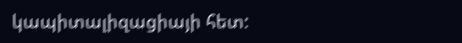կապիտալիզացիայի հետ: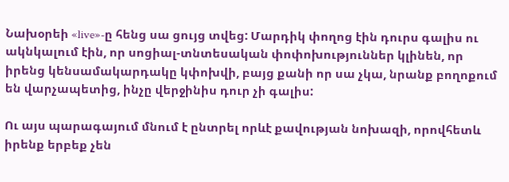Նախօրեի «live»-ը հենց սա ցույց տվեց: Մարդիկ փողոց էին դուրս գալիս ու ակնկալում էին, որ սոցիալ-տնտեսական փոփոխություններ կլինեն, որ իրենց կենսամակարդակը կփոխվի, բայց քանի որ սա չկա, նրանք բողոքում են վարչապետից, ինչը վերջինիս դուր չի գալիս:

Ու այս պարագայում մնում է ընտրել որևէ քավության նոխազի, որովհետև իրենք երբեք չեն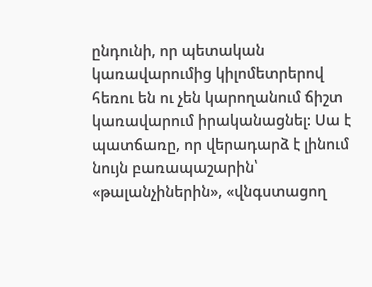ընդունի, որ պետական կառավարումից կիլոմետրերով հեռու են ու չեն կարողանում ճիշտ կառավարում իրականացնել: Սա է պատճառը, որ վերադարձ է լինում նույն բառապաշարին՝ «թալանչիներին», «վնգստացող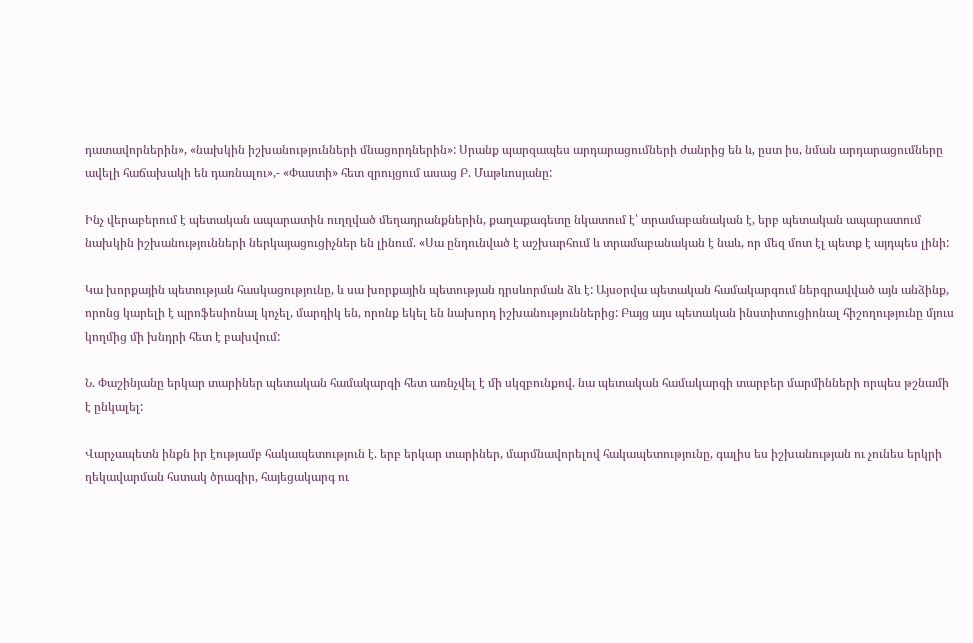դատավորներին», «նախկին իշխանությունների մնացորդներին»: Սրանք պարզապես արդարացումների ժանրից են և, ըստ իս, նման արդարացումները ավելի հաճախակի են դառնալու»,- «Փաստի» հետ զրույցում ասաց Բ. Մաթևոսյանը:

Ինչ վերաբերում է պետական ապարատին ուղղված մեղադրանքներին, քաղաքագետը նկատում է՝ տրամաբանական է, երբ պետական ապարատում նախկին իշխանությունների ներկայացուցիչներ են լինում. «Սա ընդունված է աշխարհում և տրամաբանական է նաև, որ մեզ մոտ էլ պետք է այդպես լինի:

Կա խորքային պետության հասկացությունը, և սա խորքային պետության դրսևորման ձև է: Այսօրվա պետական համակարգում ներգրավված այն անձինք, որոնց կարելի է պրոֆեսիոնալ կոչել, մարդիկ են, որոնք եկել են նախորդ իշխանություններից: Բայց այս պետական ինստիտուցիոնալ հիշողությունը մյուս կողմից մի խնդրի հետ է բախվում:

Ն. Փաշինյանը երկար տարիներ պետական համակարգի հետ առնչվել է մի սկզբունքով. նա պետական համակարգի տարբեր մարմինների որպես թշնամի է ընկալել:

Վարչապետն ինքն իր էությամբ հակապետություն է. երբ երկար տարիներ, մարմնավորելով հակապետությունը, գալիս ես իշխանության ու չունես երկրի ղեկավարման հստակ ծրագիր, հայեցակարգ ու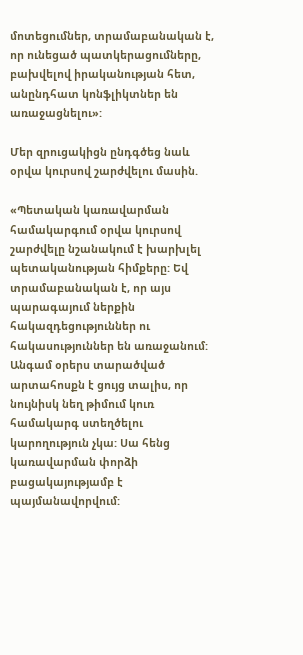մոտեցումներ, տրամաբանական է, որ ունեցած պատկերացումները, բախվելով իրականության հետ, անընդհատ կոնֆլիկտներ են առաջացնելու»:

Մեր զրուցակիցն ընդգծեց նաև օրվա կուրսով շարժվելու մասին.

«Պետական կառավարման համակարգում օրվա կուրսով շարժվելը նշանակում է խարխլել պետականության հիմքերը: Եվ տրամաբանական է, որ այս պարագայում ներքին հակազդեցություններ ու հակասություններ են առաջանում: Անգամ օրերս տարածված արտահոսքն է ցույց տալիս, որ նույնիսկ նեղ թիմում կուռ համակարգ ստեղծելու կարողություն չկա: Սա հենց կառավարման փորձի բացակայությամբ է պայմանավորվում: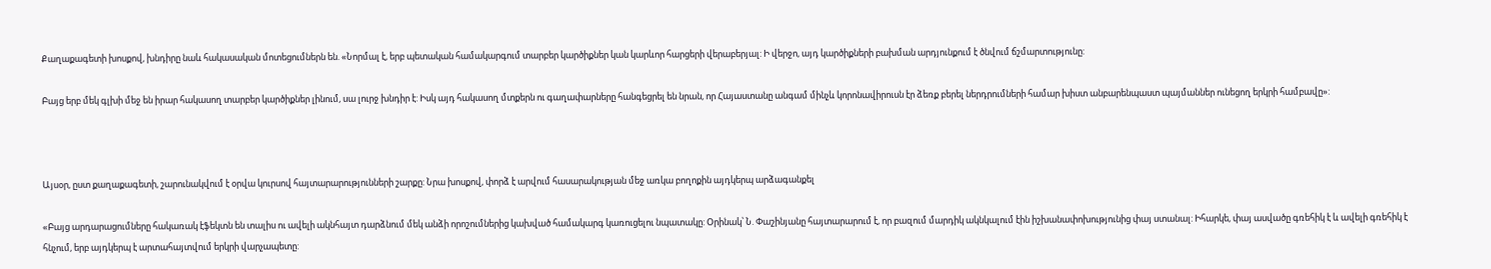Քաղաքագետի խոսքով, խնդիրը նաև հակասական մոտեցումներն են. «Նորմալ է, երբ պետական համակարգում տարբեր կարծիքներ կան կարևոր հարցերի վերաբերյալ: Ի վերջո, այդ կարծիքների բախման արդյունքում է ծնվում ճշմարտությունը:

Բայց երբ մեկ գլխի մեջ են իրար հակասող տարբեր կարծիքներ լինում, սա լուրջ խնդիր է: Իսկ այդ հակասող մտքերն ու գաղափարները հանգեցրել են նրան, որ Հայաստանը անգամ մինչև կորոնավիրուսն էր ձեռք բերել ներդրումների համար խիստ անբարենպաստ պայմաններ ունեցող երկրի համբավը»:



Այսօր, ըստ քաղաքագետի, շարունակվում է օրվա կուրսով հայտարարությունների շարքը: Նրա խոսքով, փորձ է արվում հասարակության մեջ առկա բողոքին այդկերպ արձագանքել

«Բայց արդարացումները հակառակ էֆեկտն են տալիս ու ավելի ակնհայտ դարձնում մեկ անձի որոշումներից կախված համակարգ կառուցելու նպատակը: Օրինակ՝ Ն. Փաշինյանը հայտարարում է, որ բազում մարդիկ ակնկալում էին իշխանափոխությունից փայ ստանալ: Իհարկե, փայ ասվածը գռեհիկ է և ավելի գռեհիկ է հնչում, երբ այդկերպ է արտահայտվում երկրի վարչապետը: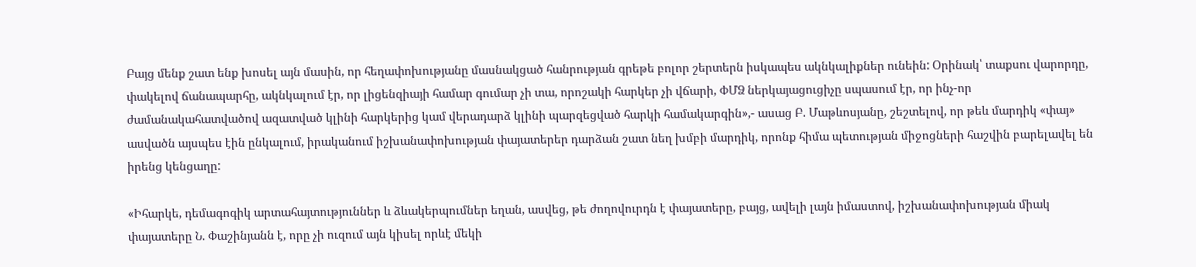Բայց մենք շատ ենք խոսել այն մասին, որ հեղափոխությանը մասնակցած հանրության գրեթե բոլոր շերտերն իսկապես ակնկալիքներ ունեին: Օրինակ՝ տաքսու վարորդը, փակելով ճանապարհը, ակնկալում էր, որ լիցենզիայի համար գումար չի տա, որոշակի հարկեր չի վճարի, ՓՄՁ ներկայացուցիչը սպասում էր, որ ինչ-որ ժամանակահատվածով ազատված կլինի հարկերից կամ վերադարձ կլինի պարզեցված հարկի համակարգին»,- ասաց Բ. Մաթևոսյանը, շեշտելով, որ թեև մարդիկ «փայ» ասվածն այսպես էին ընկալում, իրականում իշխանափոխության փայատերեր դարձան շատ նեղ խմբի մարդիկ, որոնք հիմա պետության միջոցների հաշվին բարելավել են իրենց կենցաղը:

«Իհարկե, դեմագոգիկ արտահայտություններ և ձևակերպումներ եղան, ասվեց, թե ժողովուրդն է փայատերը, բայց, ավելի լայն իմաստով, իշխանափոխության միակ փայատերը Ն. Փաշինյանն է, որը չի ուզում այն կիսել որևէ մեկի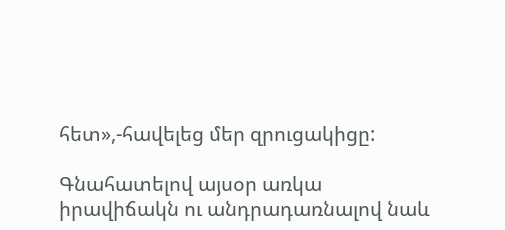հետ»,-հավելեց մեր զրուցակիցը:

Գնահատելով այսօր առկա իրավիճակն ու անդրադառնալով նաև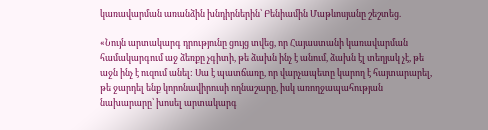կառավարման առանձին խնդիրներին՝ Բենիամին Մաթևոսյանը շեշտեց.

«Նույն արտակարգ դրությունը ցույց տվեց, որ Հայաստանի կառավարման համակարգում աջ ձեռքը չգիտի, թե ձախն ինչ է անում, ձախն էլ տեղյակ չէ, թե աջն ինչ է ուզում անել: Սա է պատճառը, որ վարչապետը կարող է հայտարարել, թե ջարդել ենք կորոնավիրուսի ողնաշարը, իսկ առողջապահության նախարարը՝ խոսել արտակարգ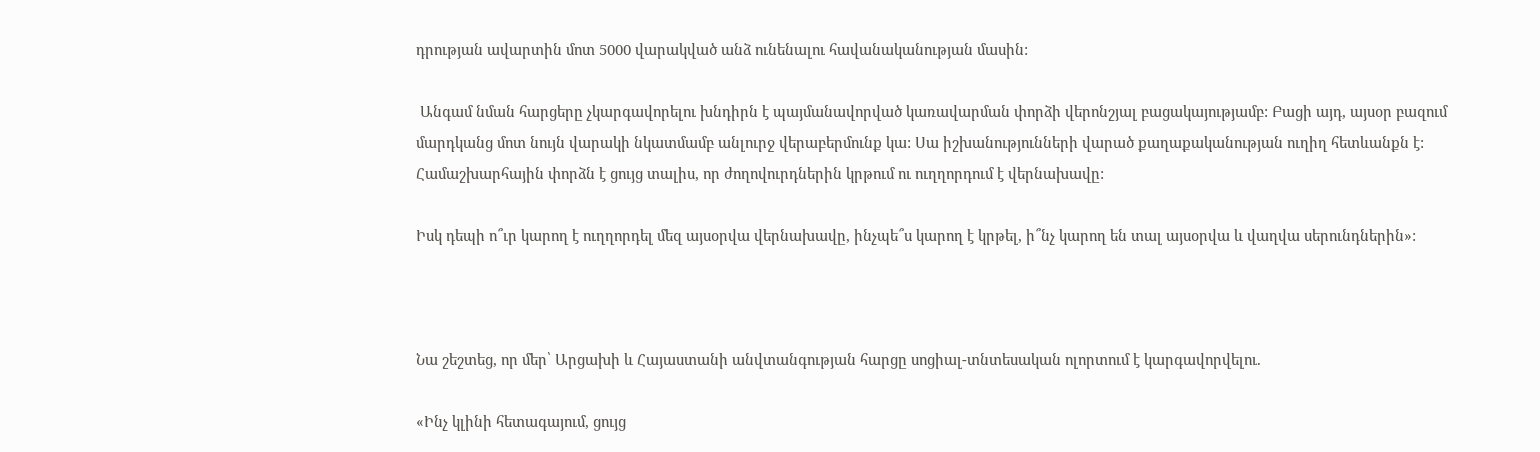դրության ավարտին մոտ 5000 վարակված անձ ունենալու հավանականության մասին:

 Անգամ նման հարցերը չկարգավորելու խնդիրն է պայմանավորված կառավարման փորձի վերոնշյալ բացակայությամբ: Բացի այդ, այսօր բազում մարդկանց մոտ նույն վարակի նկատմամբ անլուրջ վերաբերմունք կա: Սա իշխանությունների վարած քաղաքականության ուղիղ հետևանքն է: Համաշխարհային փորձն է ցույց տալիս, որ ժողովուրդներին կրթում ու ուղղորդում է վերնախավը:

Իսկ դեպի ո՞ւր կարող է ուղղորդել մեզ այսօրվա վերնախավը, ինչպե՞ս կարող է կրթել, ի՞նչ կարող են տալ այսօրվա և վաղվա սերունդներին»:



Նա շեշտեց, որ մեր՝ Արցախի և Հայաստանի անվտանգության հարցը սոցիալ-տնտեսական ոլորտում է կարգավորվելու.

«Ինչ կլինի հետագայում, ցույց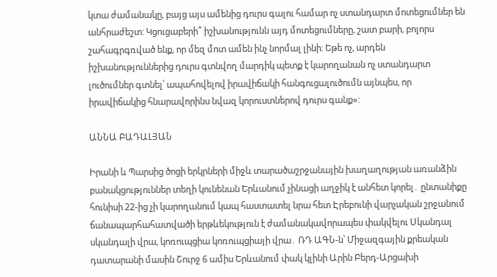կտա ժամանակը, բայց այս ամենից դուրս գալու համար ոչ ստանդարտ մոտեցումներ են անհրաժեշտ: Կցուցաբերի՞ իշխանությունն այդ մոտեցումները, շատ բարի, բոլորս շահագրգռված ենք, որ մեզ մոտ ամեն ինչ նորմալ լինի: Եթե ոչ, արդեն իշխանություններից դուրս գտնվող մարդիկ պետք է կարողանան ոչ ստանդարտ լուծումներ գտնել՝ ապահովելով իրավիճակի հանգուցալուծումն այնպես, որ իրավիճակից հնարավորինս նվազ կորուստներով դուրս գանք»:

ԱՆՆԱ ԲԱԴԱԼՅԱՆ

Իրանի և Պարսից ծոցի երկրների միջև տարածաշրջանային խաղաղության առանձին բանակցություններ տեղի կունենան Երևանում չինացի աղջիկ է անհետ կորել․ ընտանիքը հունիսի 22-ից չի կարողանում կապ հաստատել նրա հետ Էրեբունի վարչական շրջանում ճանապարհահատվածի երթևեկություն է ժամանակավորապես փակվելու Սկանդալ սկանդալի վրա, կոռուպցիա կոռուպցիայի վրա․ ՌԴ ԱԳՆ-ն՝ Միջազգային քրեական դատարանի մասին Շուրջ 6 ամիս Երևանում փակ կլինի Արին Բերդ-Արցախի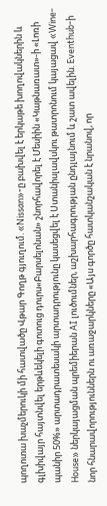պողոտա խաչմերուկի մի հատվածը Վթար Գողթ գյուղում. «Nissan»-ը բախվել է երկաթե խողովակներին և գլխիվայր հայտնվել երթևեկելի գոտուց դուրս«Բարսելոնան» շնորհավորել է Մեսիին «Կաթնառատ»-ի «Լոռի պանիր 50%» արտադրատեսակի արտադրությունը կասեցվել է Ստանիսլավսկու թատրոնում կայացավ «Wine-House» ներկայացման պրեմիերան AI լուծումներ, աշխարհագրության ընդլայնում և շատ ավելին. Eventhub-ի նոր հնարավորություններն ու առաջարկները «Այս գործը հատկանշական է նրանով, որ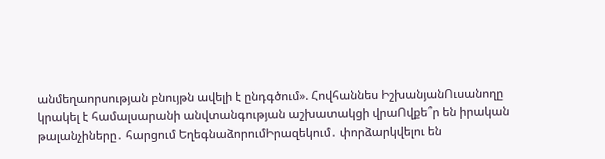անմեղաորսության բնույթն ավելի է ընդգծում». Հովհաննես ԻշխանյանՈւսանողը կրակել է համալսարանի անվտանգության աշխատակցի վրաՈվքե՞ր են իրական թալանչիները․ հարցում ԵղեգնաձորումԻրազեկում․ փորձարկվելու են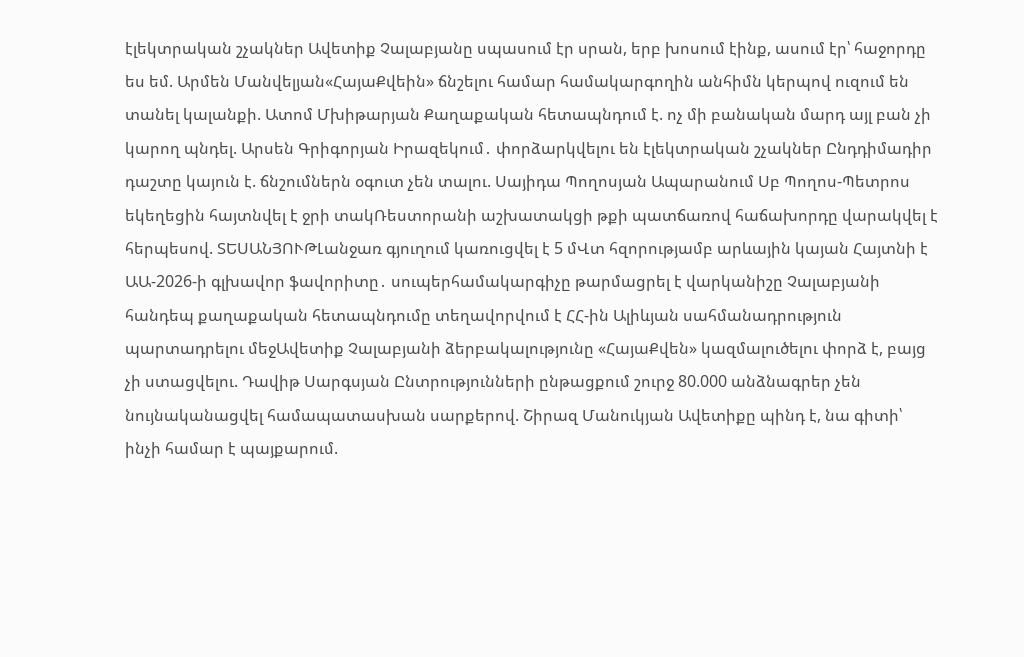էլեկտրական շչակներ Ավետիք Չալաբյանը սպասում էր սրան, երբ խոսում էինք, ասում էր՝ հաջորդը ես եմ. Արմեն Մանվելյան«ՀայաՔվեին» ճնշելու համար համակարգողին անհիմն կերպով ուզում են տանել կալանքի. Ատոմ Մխիթարյան Քաղաքական հետապնդում է. ոչ մի բանական մարդ այլ բան չի կարող պնդել. Արսեն Գրիգորյան Իրազեկում․ փորձարկվելու են էլեկտրական շչակներ Ընդդիմադիր դաշտը կայուն է. ճնշումներն օգուտ չեն տալու. Սայիդա Պողոսյան Ապարանում Սբ Պողոս-Պետրոս եկեղեցին հայտնվել է ջրի տակՌեստորանի աշխատակցի թքի պատճառով հաճախորդը վարակվել է հերպեսով. ՏԵՍԱՆՅՈՒԹԼանջառ գյուղում կառուցվել է 5 մՎտ հզորությամբ արևային կայան Հայտնի է ԱԱ-2026-ի գլխավոր ֆավորիտը․ սուպերհամակարգիչը թարմացրել է վարկանիշը Չալաբյանի հանդեպ քաղաքական հետապնդումը տեղավորվում է ՀՀ-ին Ալիևյան սահմանադրություն պարտադրելու մեջԱվետիք Չալաբյանի ձերբակալությունը «ՀայաՔվեն» կազմալուծելու փորձ է, բայց չի ստացվելու. Դավիթ Սարգսյան Ընտրությունների ընթացքում շուրջ 80.000 անձնագրեր չեն նույնականացվել համապատասխան սարքերով. Շիրազ Մանուկյան Ավետիքը պինդ է, նա գիտի՝ ինչի համար է պայքարում.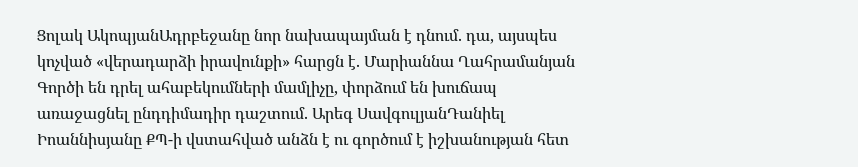Ցոլակ ԱկոպյանԱդրբեջանը նոր նախապայման է դնում. դա, այսպես կոչված «վերադարձի իրավունքի» հարցն է. Մարիաննա Ղահրամանյան Գործի են դրել ահաբեկումների մամլիչը, փորձում են խուճապ առաջացնել ընդդիմադիր դաշտում. Արեգ ՍավգուլյանԴանիել Իոաննիսյանը ՔՊ-ի վստահված անձն է ու գործում է իշխանության հետ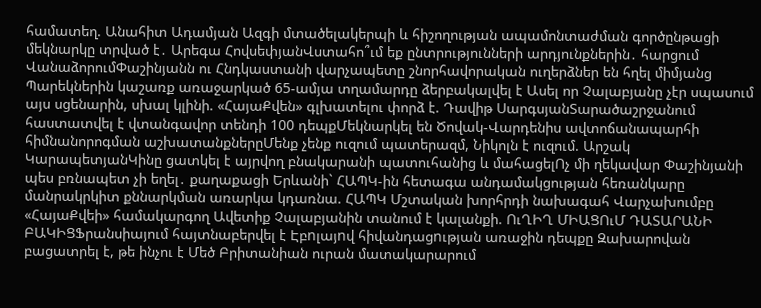համատեղ. Անահիտ Ադամյան Ազգի մտածելակերպի և հիշողության ապամոնտաժման գործընթացի մեկնարկը տրված է․ Արեգա ՀովսեփյանՎստահո՞ւմ եք ընտրությունների արդյունքներին․ հարցում ՎանաձորումՓաշինյանն ու Հնդկաստանի վարչապետը շնորհավորական ուղերձներ են հղել միմյանց Պարեկներին կաշառք առաջարկած 65-ամյա տղամարդը ձերբակալվել է Ասել որ Չալաբյանը չէր սպասում այս սցենարին, սխալ կլինի. «ՀայաՔվեն» գլխատելու փորձ է. Դավիթ ՍարգսյանՏարածաշրջանում հաստատվել է վտանգավոր տենդի 100 դեպքՄեկնարկել են Ծովակ-Վարդենիս ավտոճանապարհի հիմնանորոգման աշխատանքներըՄենք չենք ուզում պատերազմ, Նիկոլն է ուզում. Արշակ ԿարապետյանԿինը ցատկել է այրվող բնակարանի պատուհանից և մահացելՈչ մի ղեկավար Փաշինյանի պես բռնապետ չի եղել․ քաղաքացի Երևանի` ՀԱՊԿ-ին հետագա անդամակցության հեռանկարը մանրակրկիտ քննարկման առարկա կդառնա. ՀԱՊԿ Մշտական խորհրդի նախագահ Վարչախումբը «ՀայաՔվեի» համակարգող Ավետիք Չալաբյանին տանում է կալանքի. ՈւՂԻՂ ՄԻԱՑՈւՄ ԴԱՏԱՐԱՆԻ ԲԱԿԻՑՖրանսիայում հայտնաբերվել է Էբnլայnվ հիվանդացnւթյան առաջին դեպքը Զախարովան բացատրել է, թե ինչու է Մեծ Բրիտանիան ուրան մատակարարում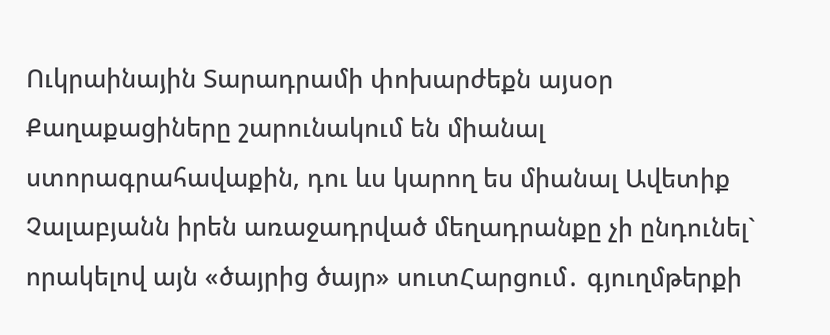Ուկրաինային Տարադրամի փոխարժեքն այսօր Քաղաքացիները շարունակում են միանալ ստորագրահավաքին, դու ևս կարող ես միանալ Ավետիք Չալաբյանն իրեն առաջադրված մեղադրանքը չի ընդունել` որակելով այն «ծայրից ծայր» սուտՀարցում․ գյուղմթերքի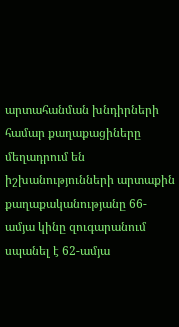արտահանման խնդիրների համար քաղաքացիները մեղադրում են իշխանությունների արտաքին քաղաքականությանը 66-ամյա կինը զուգարանում սպանել է 62-ամյա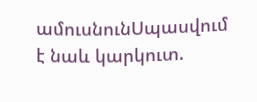ամուսնունՍպասվում է նաև կարկուտ.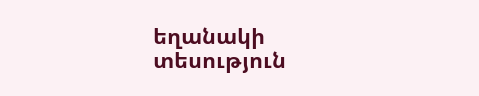եղանակի տեսություն